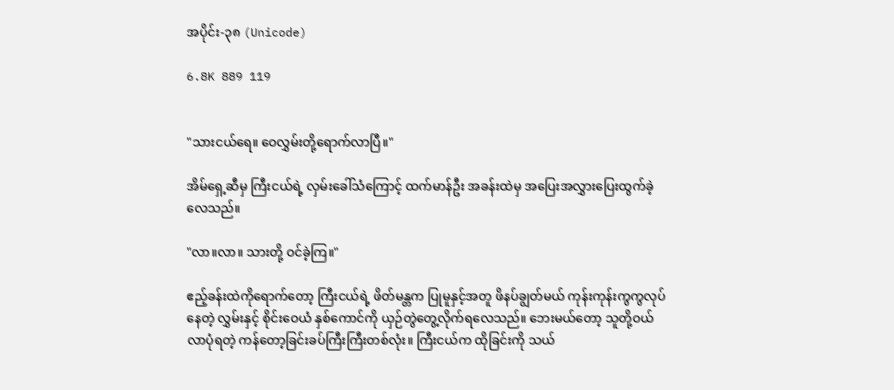အပိုင်း-၃၈ (Unicode)

6.8K 889 119


"သားငယ်ရေ။ ဝေလွှမ်းတို့ရောက်လာပြီ။"

အိမ်ရှေ့ဆီမှ ကြီးငယ်ရဲ့ လှမ်းခေါ်သံကြောင့် ထက်မာန်ဦး အခန်းထဲမှ အပြေးအလွှားပြေးထွက်ခဲ့လေသည်။

"လာ။လာ။ သားတို့ ဝင်ခဲ့ကြ။"

ဧည့်ခန်းထဲကိုရောက်တော့ ကြီးငယ်ရဲ့ ဖိတ်မန္တက ပြုမူနှင့်အတူ ဖိနပ်ချွတ်မယ် ကုန်းကုန်းကွကွလုပ်နေတဲ့ လွှမ်းနှင့် စိုင်းဝေယံ နှစ်ကောင်ကို ယှဉ်တွဲတွေ့လိုက်ရလေသည်။ ဘေးမယ်တော့ သူတို့ဝယ်လာပုံရတဲ့ ကန်တော့ခြင်းခပ်ကြီးကြီးတစ်လုံး။ ကြီးငယ်က ထိုခြင်းကို သယ်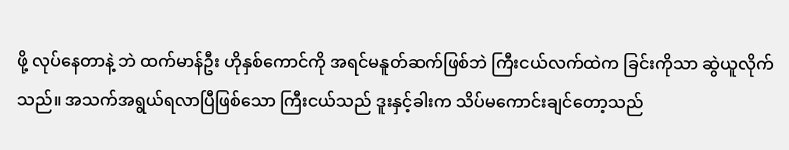ဖို့ လုပ်နေတာနဲ့ ဘဲ ထက်မာန်ဦး ဟိုနှစ်ကောင်ကို အရင်မနူတ်ဆက်ဖြစ်ဘဲ ကြီးငယ်လက်ထဲက ခြင်းကိုသာ ဆွဲယူလိုက်သည်။ အသက်အရွယ်ရလာပြီဖြစ်သော ကြီးငယ်သည် ဒူးနှင့်ခါးက သိပ်မကောင်းချင်တော့သည်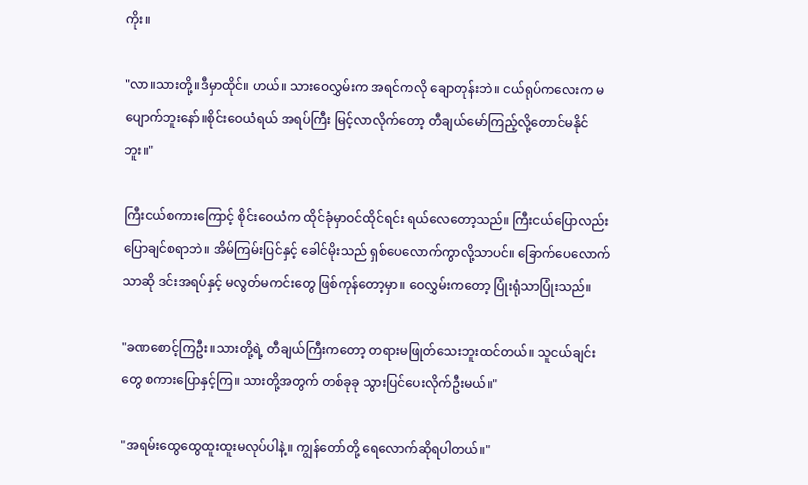ကိုး။

"လာ။သားတို့။ဒီမှာထိုင်။ ဟယ်။ သားဝေလွှမ်းက အရင်ကလို ချောတုန်းဘဲ။ ငယ်ရုပ်ကလေးက မပျောက်ဘူးနော်။စိုင်းဝေယံရယ် အရပ်ကြီး မြင့်လာလိုက်တော့ တီချယ်မော်ကြည့်လို့တောင်မနိုင်ဘူး။"

ကြီးငယ်စကားကြောင့် စိုင်းဝေယံက ထိုင်ခုံမှာဝင်ထိုင်ရင်း ရယ်လေတော့သည်။ ကြီးငယ်ပြောလည်း ပြောချင်စရာဘဲ။ အိမ်ကြမ်းပြင်နှင့် ခေါင်မိုးသည် ရှစ်ပေလောက်ကွာလို့သာပင်။ ခြောက်ပေလောက်သာဆို ဒင်းအရပ်နှင့် မလွတ်မကင်းတွေ ဖြစ်ကုန်တော့မှာ။ ဝေလွှမ်းကတော့ ပြုံးရုံသာပြုံးသည်။

"ခဏစောင့်ကြဦး။သားတို့ရဲ့ တီချယ်ကြီးကတော့ တရားမဖြုတ်သေးဘူးထင်တယ်။ သူငယ်ချင်းတွေ စကားပြောနှင့်ကြ။ သားတို့အတွက် တစ်ခုခု သွားပြင်ပေးလိုက်ဦးမယ်။"

"အရမ်းထွေထွေထူးထူးမလုပ်ပါနဲ့။ ကျွန်တော်တို့ ရေလောက်ဆိုရပါတယ်။"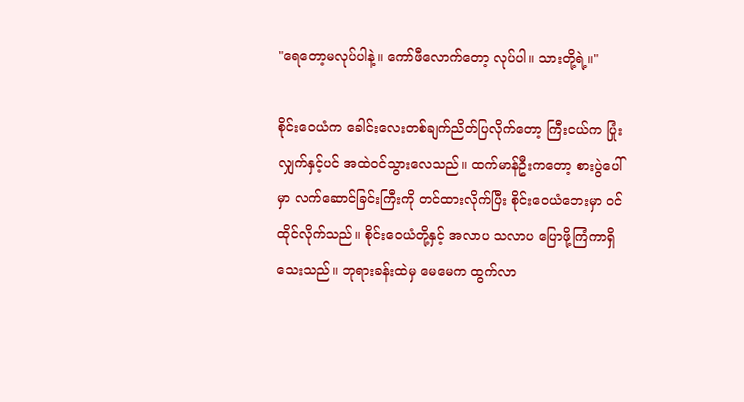"ရေတော့မလုပ်ပါနဲ့။ ကော်ဖီလောက်တော့ လုပ်ပါ။ သားတို့ရဲ့။"

စိုင်းဝေယံက ခေါင်းလေးတစ်ချက်ညိတ်ပြလိုက်တော့ ကြီးငယ်က ပြုံးလျှက်နှင့်ပင် အထဲဝင်သွားလေသည်။ ထက်မာန်ဦးကတော့ စားပွဲပေါ်မှာ လက်ဆောင်ခြင်းကြီးကို တင်ထားလိုက်ပြီး စိုင်းဝေယံဘေးမှာ ဝင်ထိုင်လိုက်သည်။ စိုင်းဝေယံတို့နှင့် အလာပ သလာပ ပြောဖို့ကြံကာရှိသေးသည်။ ဘုရားခန်းထဲမှ မေမေက ထွက်လာ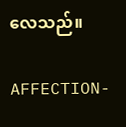လေသည်။

AFFECTION-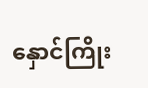နှောင်ကြိုး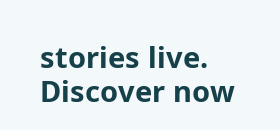stories live. Discover now